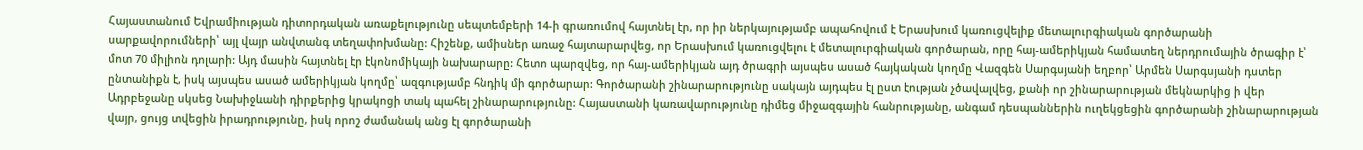Հայաստանում Եվրամիության դիտորդական առաքելությունը սեպտեմբերի 14-ի գրառումով հայտնել էր, որ իր ներկայությամբ ապահովում է Երասխում կառուցվելիք մետալուրգիական գործարանի սարքավորումների՝ այլ վայր անվտանգ տեղափոխմանը: Հիշենք, ամիսներ առաջ հայտարարվեց, որ Երասխում կառուցվելու է մետալուրգիական գործարան, որը հայ-ամերիկյան համատեղ ներդրումային ծրագիր է՝ մոտ 70 միլիոն դոլարի: Այդ մասին հայտնել էր էկոնոմիկայի նախարարը: Հետո պարզվեց, որ հայ-ամերիկյան այդ ծրագրի այսպես ասած հայկական կողմը Վազգեն Սարգսյանի եղբոր՝ Արմեն Սարգսյանի դստեր ընտանիքն է, իսկ այսպես ասած ամերիկյան կողմը՝ ազգությամբ հնդիկ մի գործարար: Գործարանի շինարարությունը սակայն այդպես էլ ըստ էության չծավալվեց, քանի որ շինարարության մեկնարկից ի վեր Ադրբեջանը սկսեց Նախիջևանի դիրքերից կրակոցի տակ պահել շինարարությունը: Հայաստանի կառավարությունը դիմեց միջազգային հանրությանը, անգամ դեսպաններին ուղեկցեցին գործարանի շինարարության վայր, ցույց տվեցին իրադրությունը, իսկ որոշ ժամանակ անց էլ գործարանի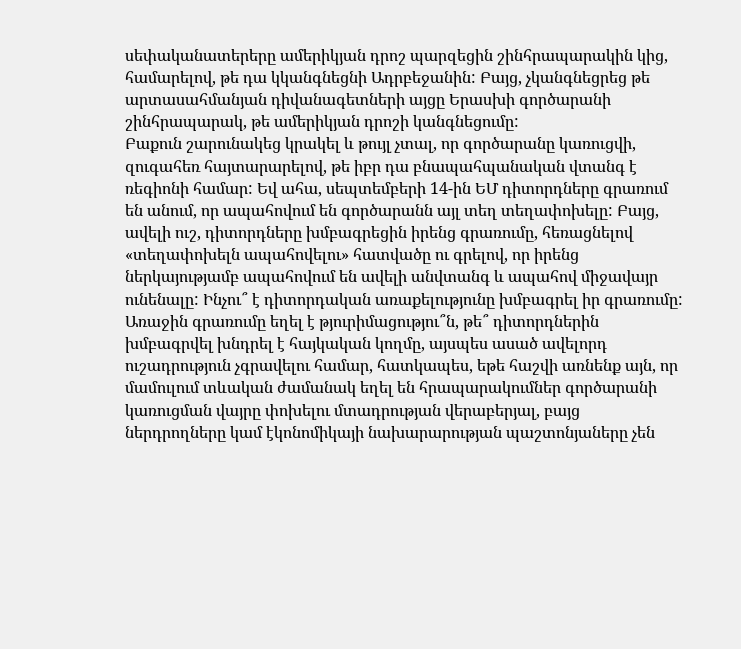սեփականատերերը ամերիկյան դրոշ պարզեցին շինհրապարակին կից, համարելով, թե դա կկանգնեցնի Ադրբեջանին: Բայց, չկանգնեցրեց թե արտասահմանյան դիվանագետների այցը Երասխի գործարանի շինհրապարակ, թե ամերիկյան դրոշի կանգնեցումը:
Բաքուն շարունակեց կրակել և թույլ չտալ, որ գործարանը կառուցվի, զուգահեռ հայտարարելով, թե իբր դա բնապահպանական վտանգ է ռեգիոնի համար: Եվ ահա, սեպտեմբերի 14-ին ԵՄ դիտորդները գրառում են անում, որ ապահովում են գործարանն այլ տեղ տեղափոխելը: Բայց, ավելի ուշ, դիտորդները խմբագրեցին իրենց գրառումը, հեռացնելով «տեղափոխելն ապահովելու» հատվածը ու գրելով, որ իրենց ներկայությամբ ապահովում են ավելի անվտանգ և ապահով միջավայր ունենալը: Ինչու՞ է դիտորդական առաքելությունը խմբագրել իր գրառումը: Առաջին գրառումը եղել է թյուրիմացությու՞ն, թե՞ դիտորդներին խմբագրվել խնդրել է հայկական կողմը, այսպես ասած ավելորդ ուշադրություն չգրավելու համար, հատկապես, եթե հաշվի առնենք այն, որ մամուլում տևական ժամանակ եղել են հրապարակումներ գործարանի կառուցման վայրը փոխելու մտադրության վերաբերյալ, բայց ներդրողները կամ էկոնոմիկայի նախարարության պաշտոնյաները չեն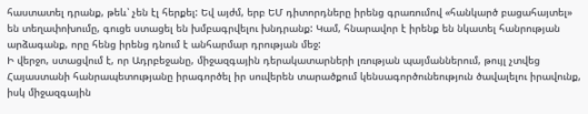հաստատել դրանք, թեև՝ չեն էլ հերքել: Եվ այժմ, երբ ԵՄ դիտորդները իրենց գրառումով «հանկարծ բացահայտել» են տեղափոխումը, գուցե ստացել են խմբագրվելու խնդրանք: Կամ, հնարավոր է իրենք են նկատել հանրության արձագանք, որը հենց իրենց դնում է անհարմար դրության մեջ:
Ի վերջո, ստացվում է, որ Ադրբեջանը, միջազգային դերակատարների լռության պայմաններում, թույլ չտվեց Հայաստանի հանրապետությանը իրագործել իր սուվերեն տարածքում կենսագործունեություն ծավալելու իրավունք, իսկ միջազգային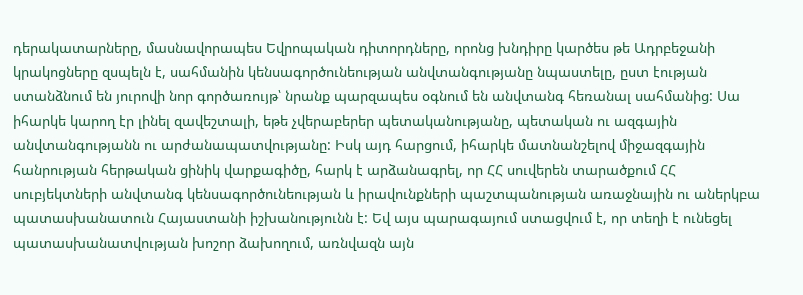դերակատարները, մասնավորապես Եվրոպական դիտորդները, որոնց խնդիրը կարծես թե Ադրբեջանի կրակոցները զսպելն է, սահմանին կենսագործունեության անվտանգությանը նպաստելը, ըստ էության ստանձնում են յուրովի նոր գործառույթ՝ նրանք պարզապես օգնում են անվտանգ հեռանալ սահմանից: Սա իհարկե կարող էր լինել զավեշտալի, եթե չվերաբերեր պետականությանը, պետական ու ազգային անվտանգությանն ու արժանապատվությանը: Իսկ այդ հարցում, իհարկե մատնանշելով միջազգային հանրության հերթական ցինիկ վարքագիծը, հարկ է արձանագրել, որ ՀՀ սուվերեն տարածքում ՀՀ սուբյեկտների անվտանգ կենսագործունեության և իրավունքների պաշտպանության առաջնային ու աներկբա պատասխանատուն Հայաստանի իշխանությունն է: Եվ այս պարագայում ստացվում է, որ տեղի է ունեցել պատասխանատվության խոշոր ձախողում, առնվազն այն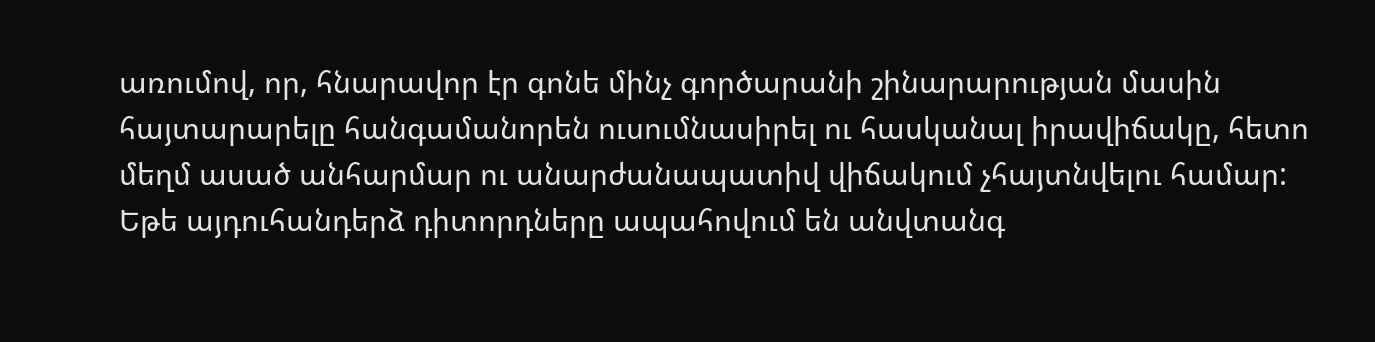առումով, որ, հնարավոր էր գոնե մինչ գործարանի շինարարության մասին հայտարարելը հանգամանորեն ուսումնասիրել ու հասկանալ իրավիճակը, հետո մեղմ ասած անհարմար ու անարժանապատիվ վիճակում չհայտնվելու համար: Եթե այդուհանդերձ դիտորդները ապահովում են անվտանգ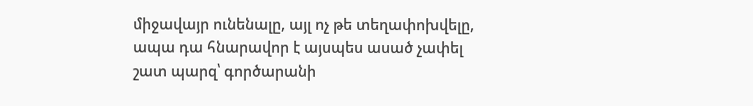միջավայր ունենալը, այլ ոչ թե տեղափոխվելը, ապա դա հնարավոր է այսպես ասած չափել շատ պարզ՝ գործարանի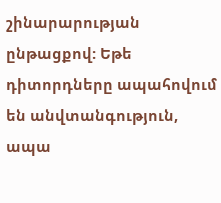շինարարության ընթացքով: Եթե դիտորդները ապահովում են անվտանգություն, ապա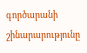գործարանի շինարարությունը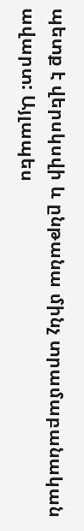պետք է վերսկսվի և ընթանա մինչ տրամաբանական ավարտ: Այլապես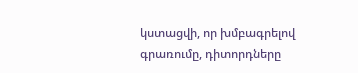կստացվի, որ խմբագրելով գրառումը, դիտորդները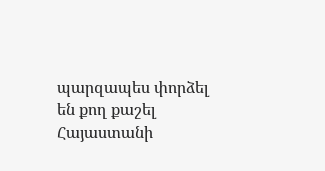պարզապես փորձել են քող քաշել Հայաստանի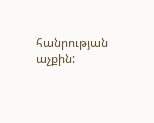հանրության աչքին: